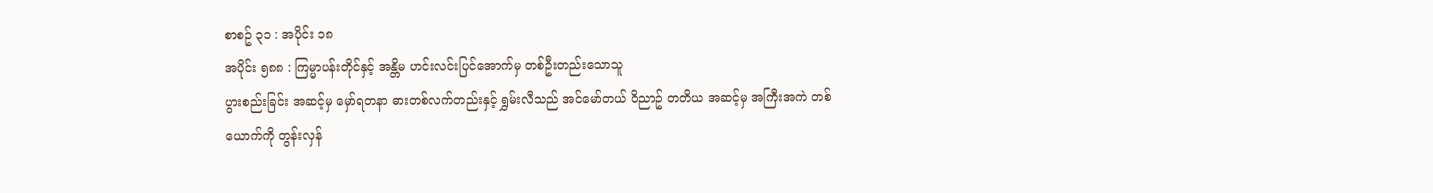စာစဥ် ၃၁ : အပိုင်း ၁၈
အပိုင်း ၅၈၈ : ကြမ္မာပန်းတိုင်နှင့် အန္တိမ ဟင်းလင်းပြင်အောက်မှ တစ်ဦးတည်းသောသူ
ပွားစည်းခြင်း အဆင့်မှ မှော်ရတနာ ဓားတစ်လက်တည်းနှင့် ရွှမ်းလီသည် အင်မော်တယ် ဝိညာဥ် တတိယ အဆင့်မှ အကြီးအကဲ တစ်ယောက်ကို တွန်းလှန်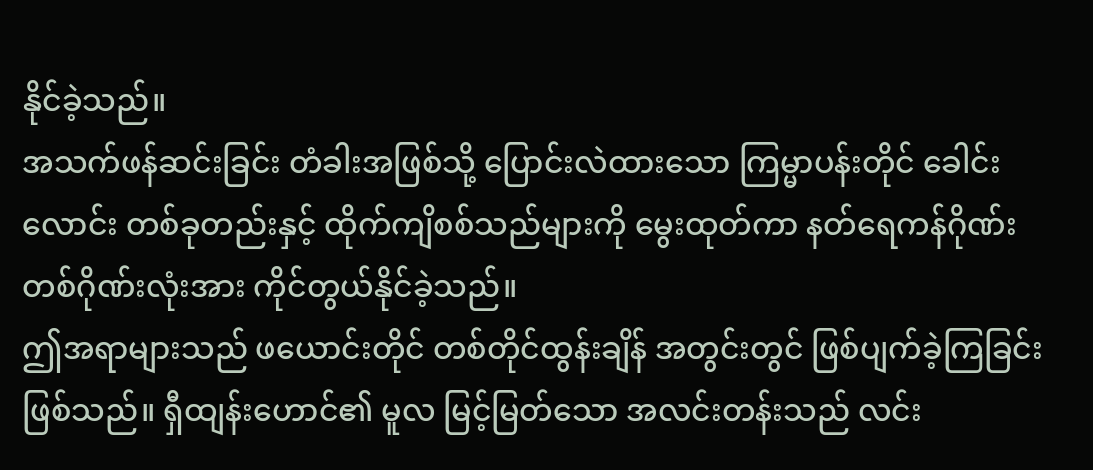နိုင်ခဲ့သည်။
အသက်ဖန်ဆင်းခြင်း တံခါးအဖြစ်သို့ ပြောင်းလဲထားသော ကြမ္မာပန်းတိုင် ခေါင်းလောင်း တစ်ခုတည်းနှင့် ထိုက်ကျိစစ်သည်များကို မွေးထုတ်ကာ နတ်ရေကန်ဂိုဏ်း တစ်ဂိုဏ်းလုံးအား ကိုင်တွယ်နိုင်ခဲ့သည်။
ဤအရာများသည် ဖယောင်းတိုင် တစ်တိုင်ထွန်းချိန် အတွင်းတွင် ဖြစ်ပျက်ခဲ့ကြခြင်း ဖြစ်သည်။ ရှီထျန်းဟောင်၏ မူလ မြင့်မြတ်သော အလင်းတန်းသည် လင်း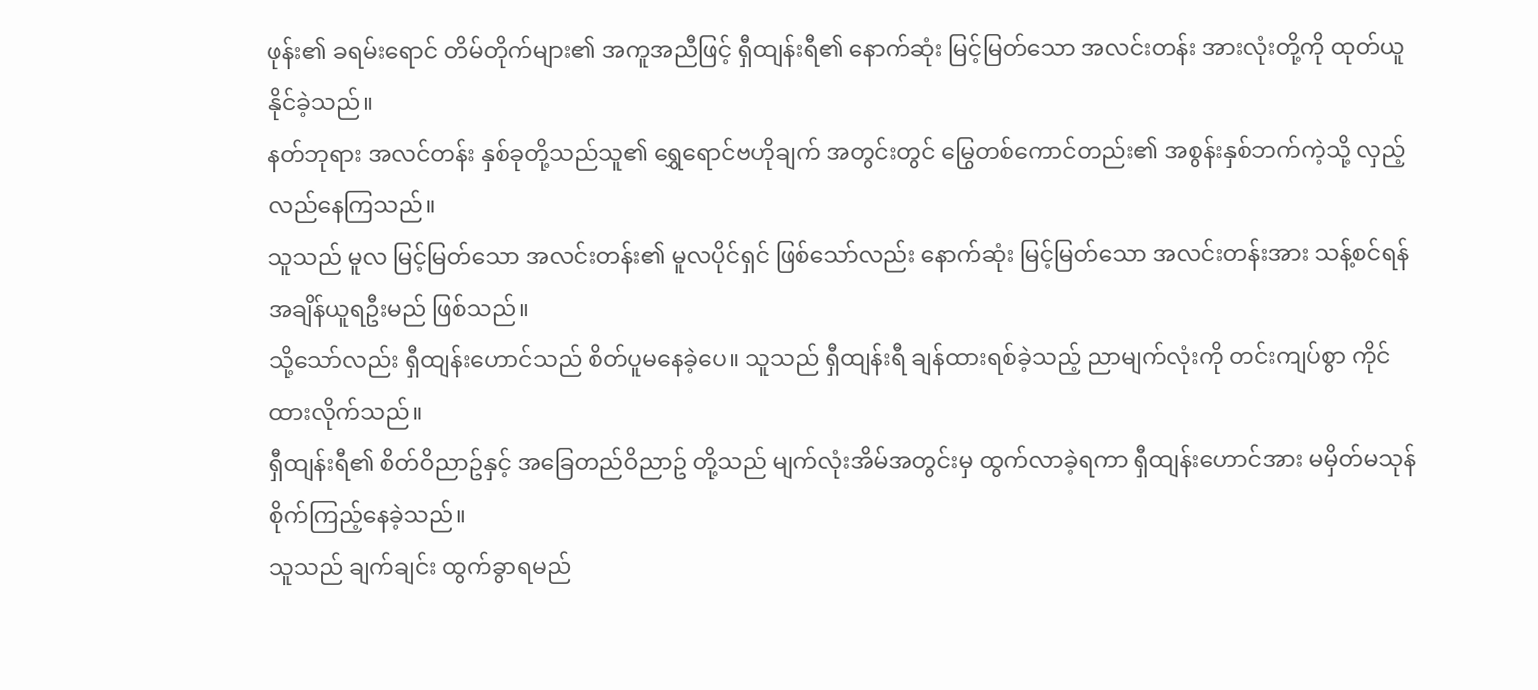ဖုန်း၏ ခရမ်းရောင် တိမ်တိုက်များ၏ အကူအညီဖြင့် ရှီထျန်းရီ၏ နောက်ဆုံး မြင့်မြတ်သော အလင်းတန်း အားလုံးတို့ကို ထုတ်ယူနိုင်ခဲ့သည်။
နတ်ဘုရား အလင်တန်း နှစ်ခုတို့သည်သူ၏ ရွှေရောင်ဗဟိုချက် အတွင်းတွင် မြွေတစ်ကောင်တည်း၏ အစွန်းနှစ်ဘက်ကဲ့သို့ လှည့်လည်နေကြသည်။
သူသည် မူလ မြင့်မြတ်သော အလင်းတန်း၏ မူလပိုင်ရှင် ဖြစ်သော်လည်း နောက်ဆုံး မြင့်မြတ်သော အလင်းတန်းအား သန့်စင်ရန် အချိန်ယူရဦးမည် ဖြစ်သည်။
သို့သော်လည်း ရှီထျန်းဟောင်သည် စိတ်ပူမနေခဲ့ပေ။ သူသည် ရှီထျန်းရီ ချန်ထားရစ်ခဲ့သည့် ညာမျက်လုံးကို တင်းကျပ်စွာ ကိုင်ထားလိုက်သည်။
ရှီထျန်းရီ၏ စိတ်ဝိညာဥ်နှင့် အခြေတည်ဝိညာဥ် တို့သည် မျက်လုံးအိမ်အတွင်းမှ ထွက်လာခဲ့ရကာ ရှီထျန်းဟောင်အား မမှိတ်မသုန် စိုက်ကြည့်နေခဲ့သည်။
သူသည် ချက်ချင်း ထွက်ခွာရမည်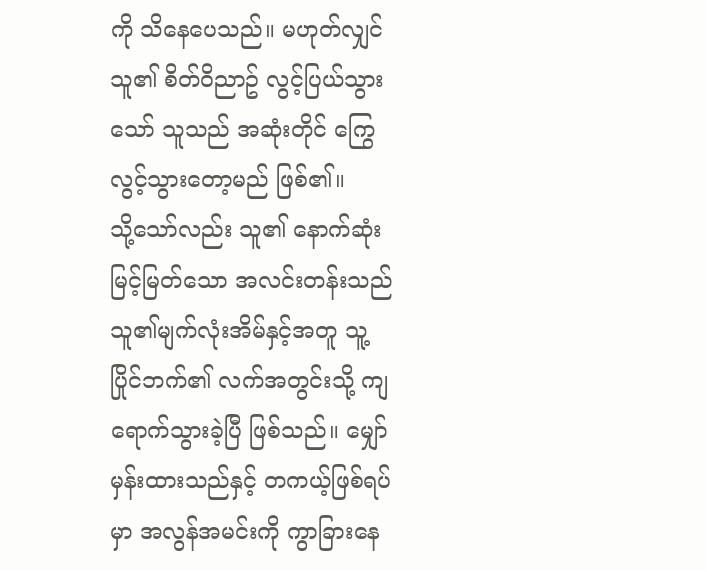ကို သိနေပေသည်။ မဟုတ်လျှင် သူ၏ စိတ်ဝိညာဥ် လွင့်ပြယ်သွားသော် သူသည် အဆုံးတိုင် ကြွေလွင့်သွားတော့မည် ဖြစ်၏။
သို့သော်လည်း သူ၏ နောက်ဆုံး မြင့်မြတ်သော အလင်းတန်းသည် သူ၏မျက်လုံးအိမ်နှင့်အတူ သူ့ပြိုင်ဘက်၏ လက်အတွင်းသို့ ကျရောက်သွားခဲ့ပြီ ဖြစ်သည်။ မျှော်မှန်းထားသည်နှင့် တကယ့်ဖြစ်ရပ်မှာ အလွန်အမင်းကို ကွာခြားနေ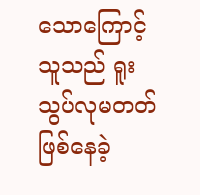သောကြောင့် သူသည် ရူးသွပ်လုမတတ် ဖြစ်နေခဲ့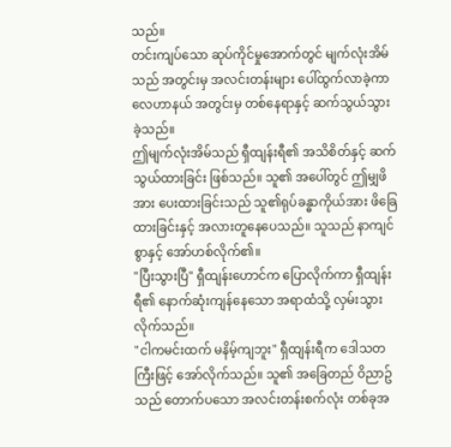သည်။
တင်းကျပ်သော ဆုပ်ကိုင်မှုအောက်တွင် မျက်လုံးအိမ်သည် အတွင်းမှ အလင်းတန်းများ ပေါ်ထွက်လာခဲ့ကာ လေဟာနယ် အတွင်းမှ တစ်နေရာနှင့် ဆက်သွယ်သွားခဲ့သည်။
ဤမျက်လုံးအိမ်သည် ရှီထျန်းရီ၏ အသိစိတ်နှင့် ဆက်သွယ်ထားခြင်း ဖြစ်သည်။ သူ၏ အပေါ်တွင် ဤမျှဖိအား ပေးထားခြင်းသည် သူ၏ရုပ်ခန္ဓာကိုယ်အား ဖိခြေထားခြင်းနှင့် အလားတူနေပေသည်။ သူသည် နာကျင်စွာနှင့် အော်ဟစ်လိုက်၏။
"ပြီးသွားပြီ" ရှီထျန်းဟောင်က ပြောလိုက်ကာ ရှီထျန်းရီ၏ နောက်ဆုံးကျန်နေသော အရာထံသို့ လှမ်းသွားလိုက်သည်။
"ငါကမင်းထက် မနိမ့်ကျဘူး" ရှီထျန်းရီက ဒေါသတကြီးဖြင့် အော်လိုက်သည်။ သူ၏ အခြေတည် ဝိညာဥ်သည် တောက်ပသော အလင်းတန်းစက်လုံး တစ်ခုအ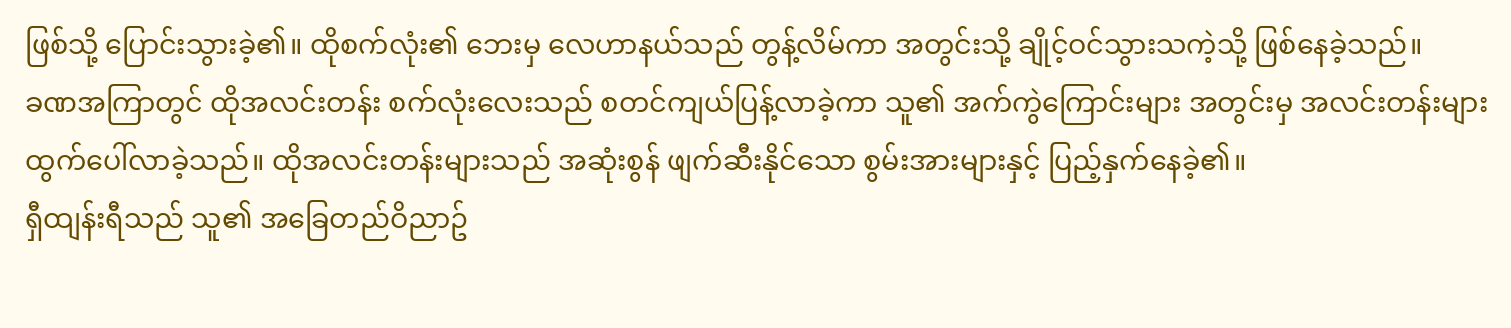ဖြစ်သို့ ပြောင်းသွားခဲ့၏။ ထိုစက်လုံး၏ ဘေးမှ လေဟာနယ်သည် တွန့်လိမ်ကာ အတွင်းသို့ ချိုင့်ဝင်သွားသကဲ့သို့ ဖြစ်နေခဲ့သည်။
ခဏအကြာတွင် ထိုအလင်းတန်း စက်လုံးလေးသည် စတင်ကျယ်ပြန့်လာခဲ့ကာ သူ၏ အက်ကွဲကြောင်းများ အတွင်းမှ အလင်းတန်းများ ထွက်ပေါ်လာခဲ့သည်။ ထိုအလင်းတန်းများသည် အဆုံးစွန် ဖျက်ဆီးနိုင်သော စွမ်းအားများနှင့် ပြည့်နှက်နေခဲ့၏။
ရှီထျန်းရီသည် သူ၏ အခြေတည်ဝိညာဥ်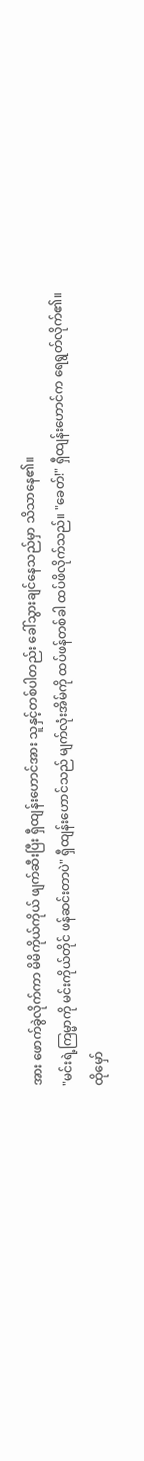အား ဖောက်ခွဲလိုက်ကာ မိမိကိုယ်ကိုယ် ဖျက်ဆီးပြီး ရှီထျန်းဟောင်အား သူနှင့်တစ်ပါတည်း ခေါ်သွားချင်နေသည်မှာ သိသာနေ၏။
"မင်းရဲ့ကြမ္မာကို မင်းကိုယ်တိုင် ဖန်ဆင်းတာပဲ" ရှီထျန်းဟောင်သည် မျက်လုံးအိမ်ကို ထပ်ဖန်တစ်ခါ ထပ်ဖိလိုက်သည်။ "ခေတ်!" ရှီထျန်းဟောင်က ရေရွတ်လိုက်၏။
ထိုမှော်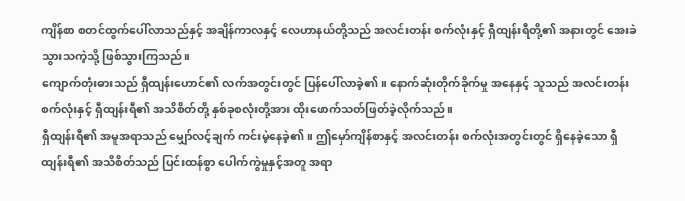ကျိန်စာ စတင်ထွက်ပေါ်လာသည်နှင့် အချိန်ကာလနှင့် လေဟာနယ်တို့သည် အလင်းတန်း စက်လုံးနှင့် ရှီထျန်းရီတို့၏ အနားတွင် အေးခဲသွားသကဲ့သို့ ဖြစ်သွားကြသည်။
ကျောက်တုံးဓားသည် ရှီထျန်းဟောင်၏ လက်အတွင်းတွင် ပြန်ပေါ်လာခဲ့၏။ နောက်ဆုံးတိုက်ခိုက်မှု အနေနှင့် သူသည် အလင်းတန်း စက်လုံးနှင့် ရှီထျန်းရီ၏ အသိစိတ်တို့ နှစ်ခုစလုံးတို့အား ထိုးဖောက်သတ်ဖြတ်ခဲ့လိုက်သည်။
ရှီထျန်းရီ၏ အမူအရာသည် မျှော်လင့်ချက် ကင်းမဲ့နေခဲ့၏။ ဤမှော်ကျိန်စာနှင့် အလင်းတန်း စက်လုံးအတွင်းတွင် ရှိနေခဲ့သော ရှီထျန်းရီ၏ အသိစိတ်သည် ပြင်းထန်စွာ ပေါက်ကွဲမှုနှင့်အတူ အရာ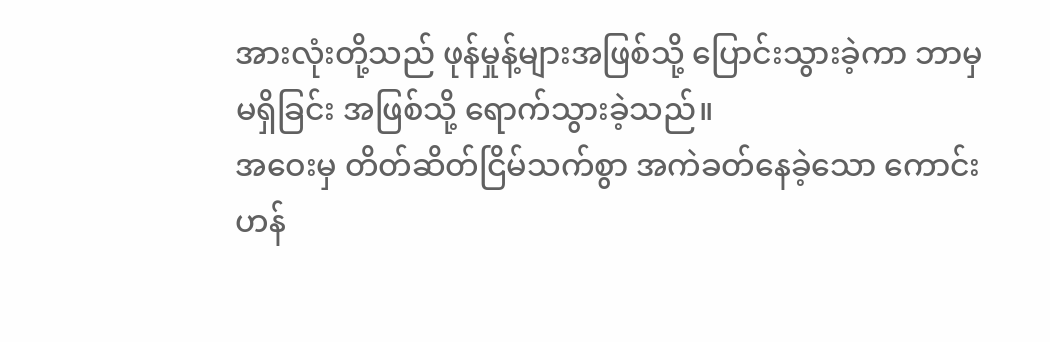အားလုံးတို့သည် ဖုန်မှုန့်များအဖြစ်သို့ ပြောင်းသွားခဲ့ကာ ဘာမှမရှိခြင်း အဖြစ်သို့ ရောက်သွားခဲ့သည်။
အဝေးမှ တိတ်ဆိတ်ငြိမ်သက်စွာ အကဲခတ်နေခဲ့သော ကောင်းဟန်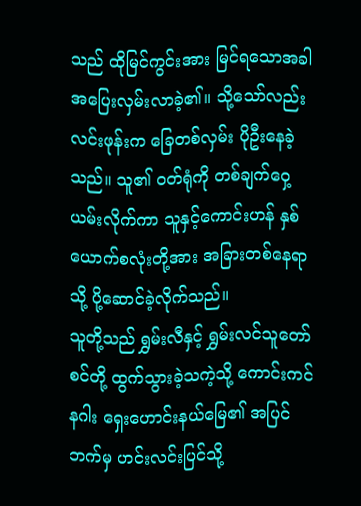သည် ထိုမြင်ကွင်းအား မြင်ရသောအခါ အပြေးလှမ်းလာခဲ့၏။ သို့သော်လည်း လင်းဖုန်းက ခြေတစ်လှမ်း ပိုဦးနေခဲ့သည်။ သူ၏ ဝတ်ရုံကို တစ်ချက်ဝှေ့ယမ်းလိုက်ကာ သူနှင့်ကောင်းဟန် နှစ်ယောက်စလုံးတို့အား အခြားတစ်နေရာသို့ ပို့ဆောင်ခဲ့လိုက်သည်။
သူတို့သည် ရွှမ်းလီနှင့် ရွှမ်းလင်သူတော်စင်တို့ ထွက်သွားခဲ့သကဲ့သို့ ကောင်းကင်နဂါး ရှေးဟောင်းနယ်မြေ၏ အပြင်ဘက်မှ ဟင်းလင်းပြင်သို့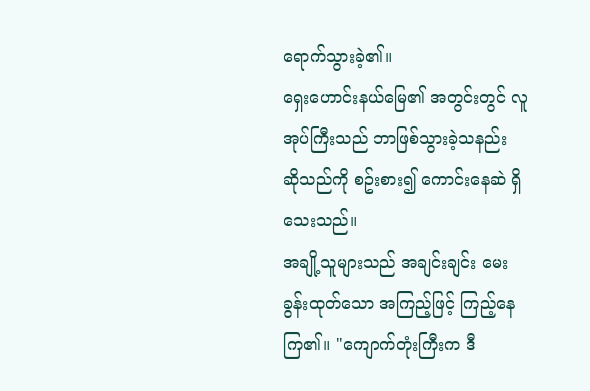ရောက်သွားခဲ့၏။
ရှေးဟောင်းနယ်မြေ၏ အတွင်းတွင် လူအုပ်ကြီးသည် ဘာဖြစ်သွားခဲ့သနည်း ဆိုသည်ကို စဥ်းစား၍ ကောင်းနေဆဲ ရှိသေးသည်။
အချို့သူများသည် အချင်းချင်း မေးခွန်းထုတ်သော အကြည့်ဖြင့် ကြည့်နေကြ၏။ "ကျောက်တုံးကြီးက ဒီ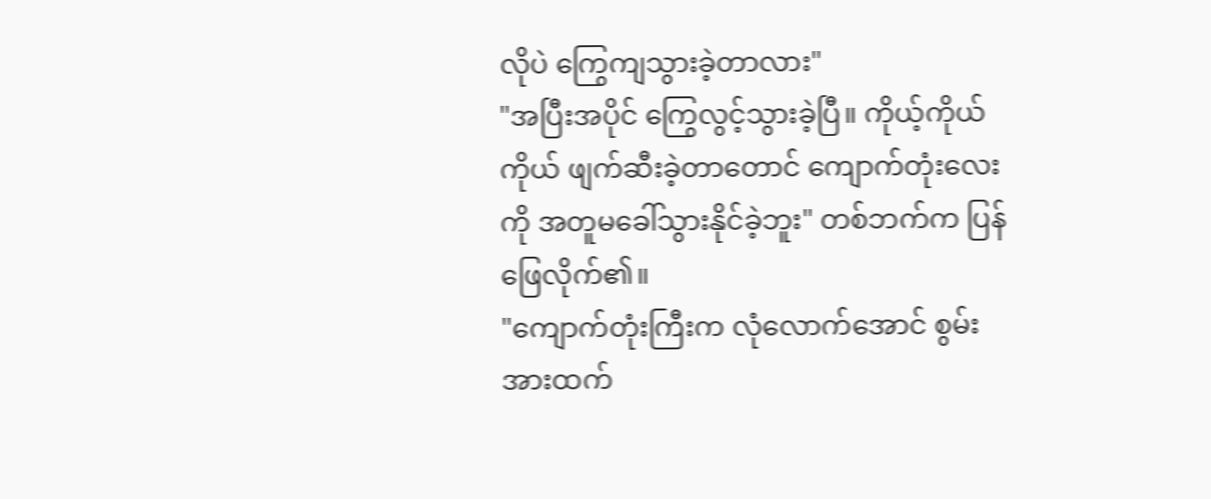လိုပဲ ကြွေကျသွားခဲ့တာလား"
"အပြီးအပိုင် ကြွေလွင့်သွားခဲ့ပြီ။ ကိုယ့်ကိုယ်ကိုယ် ဖျက်ဆီးခဲ့တာတောင် ကျောက်တုံးလေးကို အတူမခေါ်သွားနိုင်ခဲ့ဘူး" တစ်ဘက်က ပြန်ဖြေလိုက်၏။
"ကျောက်တုံးကြီးက လုံလောက်အောင် စွမ်းအားထက်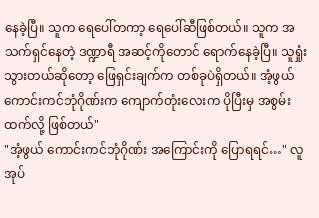နေခဲ့ပြီ။ သူက ရေပေါ်တကာ့ ရေပေါ်ဆီဖြစ်တယ်။ သူက အသက်ရှင်နေတဲ့ ဒဏ္ဍာရီ အဆင့်ကိုတောင် ရောက်နေခဲ့ပြီ။ သူရှုံးသွားတယ်ဆိုတော့ ဖြေရှင်းချက်က တစ်ခုပဲရှိတယ်။ အံ့ဖွယ် ကောင်းကင်ဘုံဂိုဏ်းက ကျောက်တုံးလေးက ပိုပြီးမှ အစွမ်းထက်လို့ ဖြစ်တယ်"
"အံ့ဖွယ် ကောင်းကင်ဘုံဂိုဏ်း အကြောင်းကို ပြောရရင်…" လူအုပ်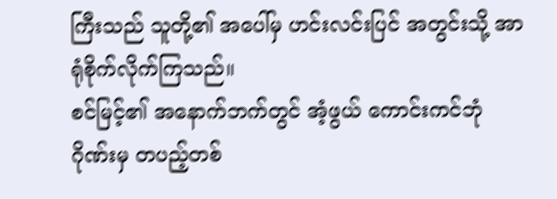ကြီးသည် သူတို့၏ အပေါ်မှ ဟင်းလင်းပြင် အတွင်းသို့ အာရုံစိုက်လိုက်ကြသည်။
စင်မြင့်၏ အနောက်ဘက်တွင် အံ့ဖွယ် ကောင်းကင်ဘုံဂိုဏ်းမှ တပည့်တစ်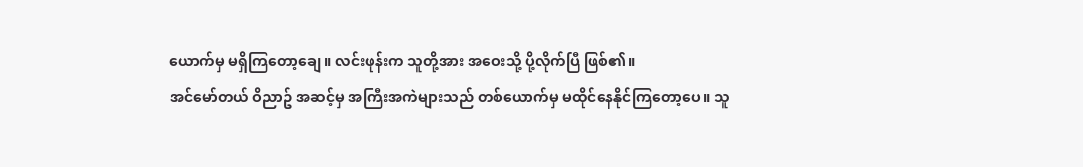ယောက်မှ မရှိကြတော့ချေ။ လင်းဖုန်းက သူတို့အား အဝေးသို့ ပို့လိုက်ပြီ ဖြစ်၏။
အင်မော်တယ် ဝိညာဥ် အဆင့်မှ အကြီးအကဲများသည် တစ်ယောက်မှ မထိုင်နေနိုင်ကြတော့ပေ။ သူ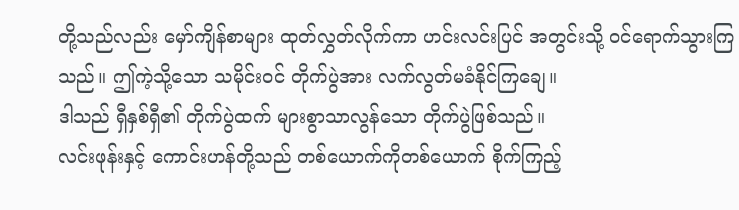တို့သည်လည်း မှော်ကျိန်စာများ ထုတ်လွှတ်လိုက်ကာ ဟင်းလင်းပြင် အတွင်းသို့ ဝင်ရောက်သွားကြသည်။ ဤကဲ့သို့သော သမိုင်းဝင် တိုက်ပွဲအား လက်လွတ်မခံနိုင်ကြချေ။
ဒါသည် ရှီနှစ်ရှီ၏ တိုက်ပွဲထက် များစွာသာလွန်သော တိုက်ပွဲဖြစ်သည်။
လင်းဖုန်းနှင့် ကောင်းဟန်တို့သည် တစ်ယောက်ကိုတစ်ယောက် စိုက်ကြည့်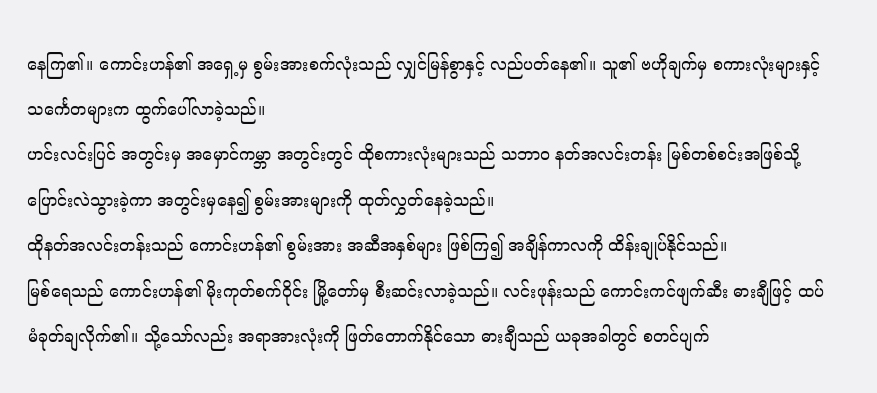နေကြ၏။ ကောင်းဟန်၏ အရှေ့မှ စွမ်းအားစက်လုံးသည် လျှင်မြန်စွာနှင့် လည်ပတ်နေ၏။ သူ၏ ဗဟိုချက်မှ စကားလုံးများနှင့် သင်္ကေတများက ထွက်ပေါ်လာခဲ့သည်။
ဟင်းလင်းပြင် အတွင်းမှ အမှောင်ကမ္ဘာ အတွင်းတွင် ထိုစကားလုံးများသည် သဘာဝ နတ်အလင်းတန်း မြစ်တစ်စင်းအဖြစ်သို့ ပြောင်းလဲသွားခဲ့ကာ အတွင်းမှနေ၍ စွမ်းအားများကို ထုတ်လွှတ်နေခဲ့သည်။
ထိုနတ်အလင်းတန်းသည် ကောင်းဟန်၏ စွမ်းအား အဆီအနှစ်များ ဖြစ်ကြ၍ အချိန်ကာလကို ထိန်းချုပ်နိုင်သည်။
မြစ်ရေသည် ကောင်းဟန်၏ မိုးကုတ်စက်ဝိုင်း မြို့တော်မှ စီးဆင်းလာခဲ့သည်။ လင်းဖုန်းသည် ကောင်းကင်ဖျက်ဆီး ဓားချီဖြင့် ထပ်မံခုတ်ချလိုက်၏။ သို့သော်လည်း အရာအားလုံးကို ဖြတ်တောက်နိုင်သော ဓားချီသည် ယခုအခါတွင် စတင်ပျက်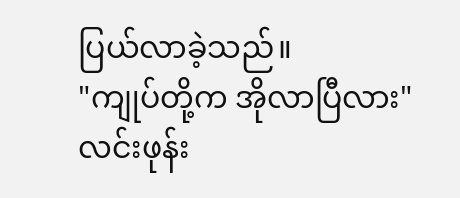ပြယ်လာခဲ့သည်။
"ကျုပ်တို့က အိုလာပြီလား" လင်းဖုန်း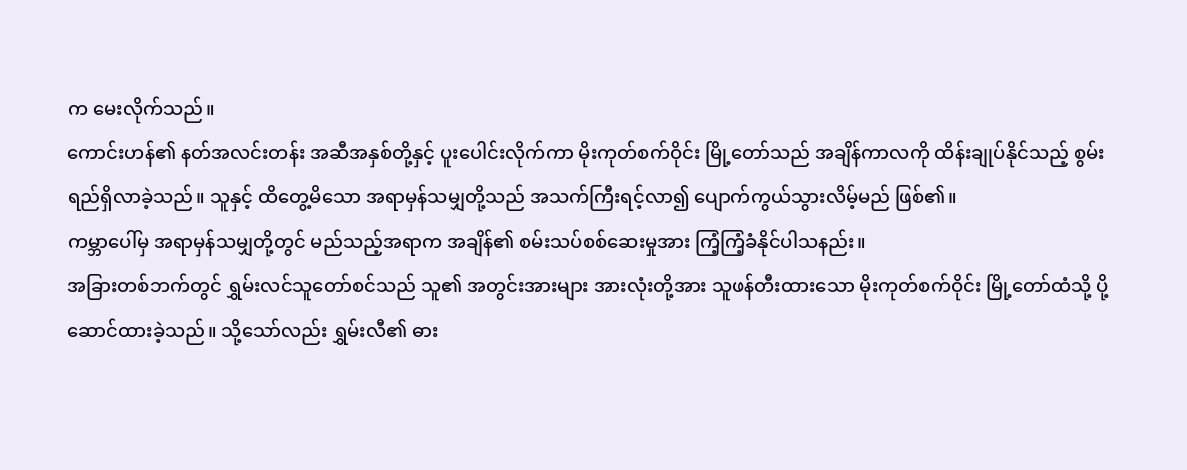က မေးလိုက်သည်။
ကောင်းဟန်၏ နတ်အလင်းတန်း အဆီအနှစ်တို့နှင့် ပူးပေါင်းလိုက်ကာ မိုးကုတ်စက်ဝိုင်း မြို့တော်သည် အချိန်ကာလကို ထိန်းချုပ်နိုင်သည့် စွမ်းရည်ရှိလာခဲ့သည်။ သူနှင့် ထိတွေ့မိသော အရာမှန်သမျှတို့သည် အသက်ကြီးရင့်လာ၍ ပျောက်ကွယ်သွားလိမ့်မည် ဖြစ်၏။
ကမ္ဘာပေါ်မှ အရာမှန်သမျှတို့တွင် မည်သည့်အရာက အချိန်၏ စမ်းသပ်စစ်ဆေးမှုအား ကြံ့ကြံ့ခံနိုင်ပါသနည်း။
အခြားတစ်ဘက်တွင် ရွှမ်းလင်သူတော်စင်သည် သူ၏ အတွင်းအားများ အားလုံးတို့အား သူဖန်တီးထားသော မိုးကုတ်စက်ဝိုင်း မြို့တော်ထံသို့ ပို့ဆောင်ထားခဲ့သည်။ သို့သော်လည်း ရွှမ်းလီ၏ ဓား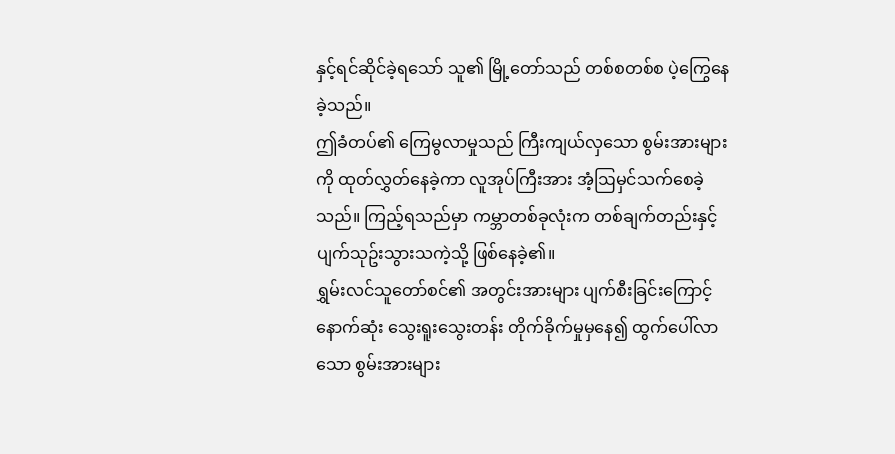နှင့်ရင်ဆိုင်ခဲ့ရသော် သူ၏ မြို့တော်သည် တစ်စတစ်စ ပဲ့ကြွေနေခဲ့သည်။
ဤခံတပ်၏ ကြေမွလာမှုသည် ကြီးကျယ်လှသော စွမ်းအားများကို ထုတ်လွှတ်နေခဲ့ကာ လူအုပ်ကြီးအား အံ့ဩမှင်သက်စေခဲ့သည်။ ကြည့်ရသည်မှာ ကမ္ဘာတစ်ခုလုံးက တစ်ချက်တည်းနှင့် ပျက်သုဥ်းသွားသကဲ့သို့ ဖြစ်နေခဲ့၏။
ရွှမ်းလင်သူတော်စင်၏ အတွင်းအားများ ပျက်စီးခြင်းကြောင့် နောက်ဆုံး သွေးရူးသွေးတန်း တိုက်ခိုက်မှုမှနေ၍ ထွက်ပေါ်လာသော စွမ်းအားများ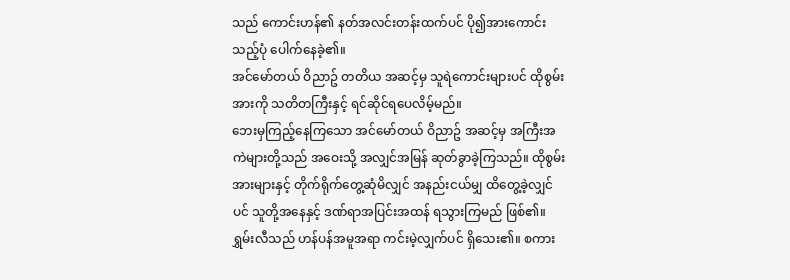သည် ကောင်းဟန်၏ နတ်အလင်းတန်းထက်ပင် ပို၍အားကောင်းသည့်ပုံ ပေါက်နေခဲ့၏။
အင်မော်တယ် ဝိညာဥ် တတိယ အဆင့်မှ သူရဲကောင်းများပင် ထိုစွမ်းအားကို သတိတကြီးနှင့် ရင်ဆိုင်ရပေလိမ့်မည်။
ဘေးမှကြည့်နေကြသော အင်မော်တယ် ဝိညာဥ် အဆင့်မှ အကြီးအကဲများတို့သည် အဝေးသို့ အလျှင်အမြန် ဆုတ်ခွာခဲ့ကြသည်။ ထိုစွမ်းအားများနှင့် တိုက်ရိုက်တွေ့ဆုံမိလျှင် အနည်းငယ်မျှ ထိတွေ့ခဲ့လျှင်ပင် သူတို့အနေနှင့် ဒဏ်ရာအပြင်းအထန် ရသွားကြမည် ဖြစ်၏။
ရွှမ်းလီသည် ဟန်ပန်အမူအရာ ကင်းမဲ့လျှက်ပင် ရှိသေး၏။ စကား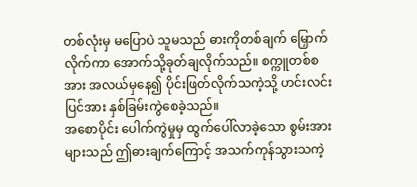တစ်လုံးမှ မပြောပဲ သူမသည် ဓားကိုတစ်ချက် မြှောက်လိုက်ကာ အောက်သို့ခုတ်ချလိုက်သည်။ စက္ကူတစ်စအား အလယ်မှနေ၍ ပိုင်းဖြတ်လိုက်သကဲ့သို့ ဟင်းလင်းပြင်အား နှစ်ခြမ်းကွဲစေခဲ့သည်။
အစောပိုင်း ပေါက်ကွဲမှုမှ ထွက်ပေါ်လာခဲ့သော စွမ်းအားများသည် ဤဓားချက်ကြောင့် အသက်ကုန်သွားသကဲ့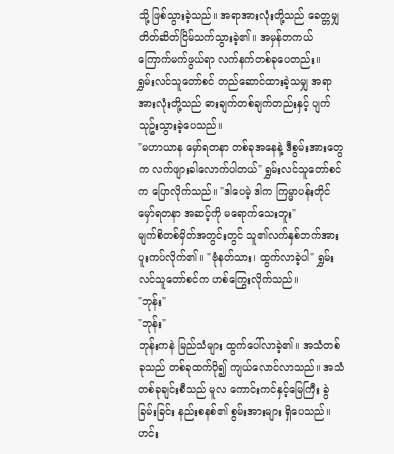သို့ ဖြစ်သွားခဲ့သည်။ အရာအားလုံးတို့သည် ခေတ္တမျှ တိတ်ဆိတ်ငြိမ်သက်သွားခဲ့၏။ အမှန်တကယ် ကြောက်မက်ဖွယ်ရာ လက်နက်တစ်ခုပေတည်း။
ရွှမ်းလင်သူတော်စင် တည်ဆောင်ထားခဲ့သမျှ အရာအားလုံးတို့သည် ဓားချက်တစ်ချက်တည်းနှင့် ပျက်သုဥ်းသွားခဲ့ပေသည်။
"မဟာယာန မှော်ရတနာ တစ်ခုအနေနဲ့ ဒီစွမ်းအားတွေက လက်ဖျားခါလောက်ပါတယ်" ရွှမ်းလင်သူတော်စင်က ပြောလိုက်သည်။ "ဒါပေမဲ့ ဒါက ကြမ္မာပန်းတိုင် မှော်ရတနာ အဆင့်ကို မရောက်သေးဘူး"
မျက်စိတစ်မှိတ်အတွင်းတွင် သူ၏လက်နှစ်ဘက်အား ပူးကပ်လိုက်၏။ "ဗုံနတ်သား၊ ထွက်လာခဲ့ပါ" ရွှမ်းလင်သူတော်စင်က ဟစ်ကြွေးလိုက်သည်။
"ဘုန်း"
"ဘုန်း"
ဘုန်းကနဲ မြည်သံများ ထွက်ပေါ်လာခဲ့၏။ အသံတစ်ခုသည် တစ်ခုထက်ပို၍ ကျယ်လောင်လာသည်။ အသံတစ်ခုချင်းစီသည် မူလ ကောင်းကင်နှင့်မြေကြီး ခွဲခြမ်းခြင်း နည်းစနစ်၏ စွမ်းအားများ ရှိပေသည်။
ဟင်း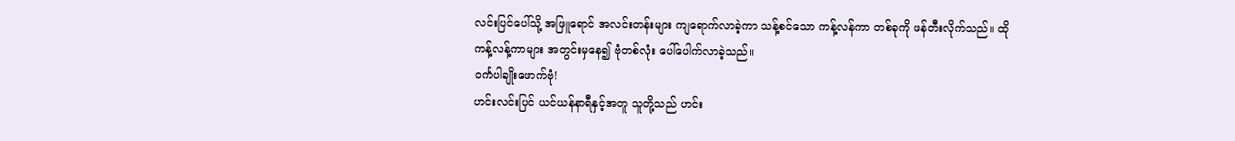လင်းပြင်ပေါ်သို့ အဖြူရောင် အလင်းတန်းများ ကျရောက်လာခဲ့ကာ သန့်စင်သော ကန့်လန်ကာ တစ်ခုကို ဖန်တီးလိုက်သည်။ ထိုကန့်လန့်ကာများ အတွင်းမှနေ၍ ဗုံတစ်လုံး ပေါ်ပေါက်လာခဲ့သည်။
ဝင်္ကပါချိုးဖောက်ဗုံ!
ဟင်းလင်းပြင် ယင်ယန်နာရီနှင့်အတူ သူတို့သည် ဟင်း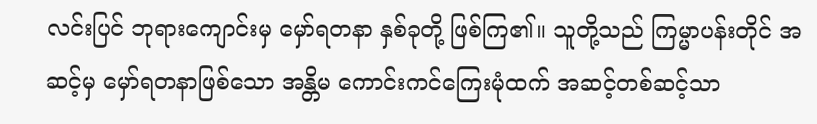လင်းပြင် ဘုရားကျောင်းမှ မှော်ရတနာ နှစ်ခုတို့ ဖြစ်ကြ၏။ သူတို့သည် ကြမ္မာပန်းတိုင် အဆင့်မှ မှော်ရတနာဖြစ်သော အန္တိမ ကောင်းကင်ကြေးမုံထက် အဆင့်တစ်ဆင့်သာ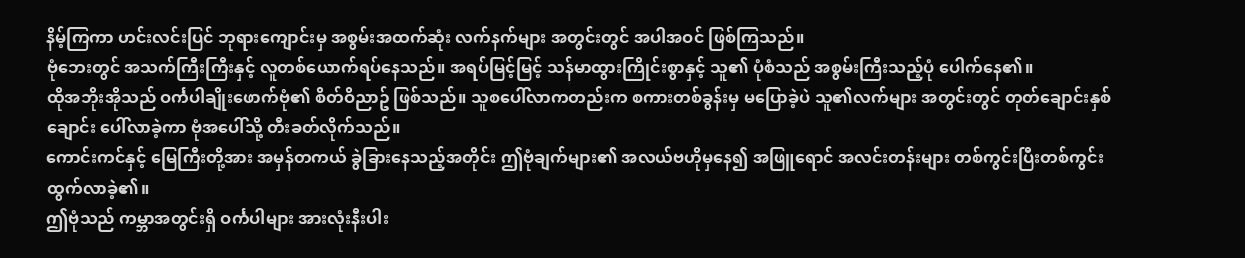နိမ့်ကြကာ ဟင်းလင်းပြင် ဘုရားကျောင်းမှ အစွမ်းအထက်ဆုံး လက်နက်များ အတွင်းတွင် အပါအဝင် ဖြစ်ကြသည်။
ဗုံဘေးတွင် အသက်ကြီးကြီးနှင့် လူတစ်ယောက်ရပ်နေသည်။ အရပ်မြင့်မြင့် သန်မာထွားကြိုင်းစွာနှင့် သူ၏ ပုံစံသည် အစွမ်းကြီးသည့်ပုံ ပေါက်နေ၏။
ထိုအဘိုးအိုသည် ဝင်္ကပါချိုးဖောက်ဗုံ၏ စိတ်ဝိညာဥ် ဖြစ်သည်။ သူစပေါ်လာကတည်းက စကားတစ်ခွန်းမှ မပြောခဲ့ပဲ သူ၏လက်များ အတွင်းတွင် တုတ်ချောင်းနှစ်ချောင်း ပေါ်လာခဲ့ကာ ဗုံအပေါ်သို့ တီးခတ်လိုက်သည်။
ကောင်းကင်နှင့် မြေကြီးတို့အား အမှန်တကယ် ခွဲခြားနေသည့်အတိုင်း ဤဗုံချက်များ၏ အလယ်ဗဟိုမှနေ၍ အဖြူရောင် အလင်းတန်းများ တစ်ကွင်းပြီးတစ်ကွင်း ထွက်လာခဲ့၏။
ဤဗုံသည် ကမ္ဘာအတွင်းရှိ ဝင်္ကပါများ အားလုံးနီးပါး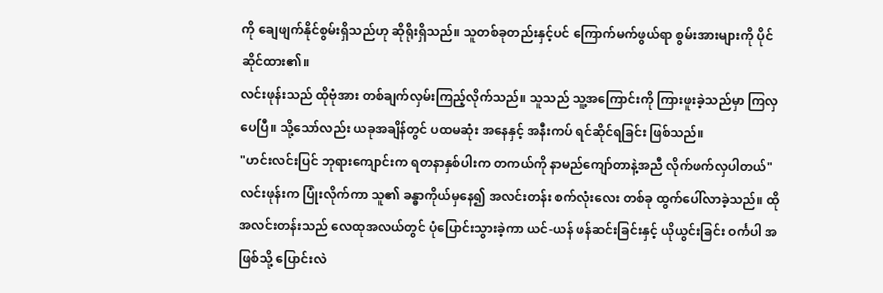ကို ချေဖျက်နိုင်စွမ်းရှိသည်ဟု ဆိုရိုးရှိသည်။ သူတစ်ခုတည်းနှင့်ပင် ကြောက်မက်ဖွယ်ရာ စွမ်းအားများကို ပိုင်ဆိုင်ထား၏။
လင်းဖုန်းသည် ထိုဗုံအား တစ်ချက်လှမ်းကြည့်လိုက်သည်။ သူသည် သူ့အကြောင်းကို ကြားဖူးခဲ့သည်မှာ ကြလှပေပြီ။ သို့သော်လည်း ယခုအချိန်တွင် ပထမဆုံး အနေနှင့် အနီးကပ် ရင်ဆိုင်ရခြင်း ဖြစ်သည်။
"ဟင်းလင်းပြင် ဘုရားကျောင်းက ရတနာနှစ်ပါးက တကယ်ကို နာမည်ကျော်တာနဲ့အညီ လိုက်ဖက်လှပါတယ်" လင်းဖုန်းက ပြုံးလိုက်ကာ သူ၏ ခန္ဓာကိုယ်မှနေ၍ အလင်းတန်း စက်လုံးလေး တစ်ခု ထွက်ပေါ်လာခဲ့သည်။ ထိုအလင်းတန်းသည် လေထုအလယ်တွင် ပုံပြောင်းသွားခဲ့ကာ ယင်-ယန် ဖန်ဆင်းခြင်းနှင့် ယိုယွင်းခြင်း ဝင်္ကပါ အဖြစ်သို့ ပြောင်းလဲ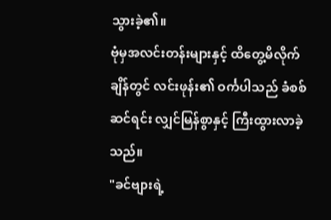သွားခဲ့၏။
ဗုံမှအလင်းတန်းများနှင့် ထိတွေ့မိလိုက်ချိန်တွင် လင်းဖုန်း၏ ဝင်္ကပါသည် ခံစစ်ဆင်ရင်း လျှင်မြန်စွာနှင့် ကြီးထွားလာခဲ့သည်။
"ခင်ဗျားရဲ့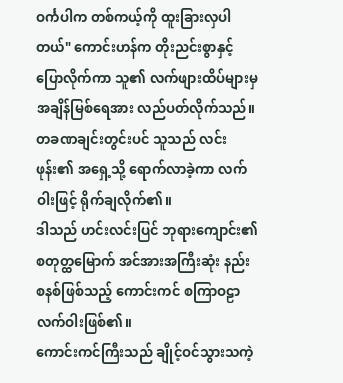ဝင်္ကပါက တစ်ကယ့်ကို ထူးခြားလှပါတယ်" ကောင်းဟန်က တိုးညင်းစွာနှင့် ပြောလိုက်ကာ သူ၏ လက်ဖျားထိပ်များမှ အချိန်မြစ်ရေအား လည်ပတ်လိုက်သည်။
တခဏချင်းတွင်းပင် သူသည် လင်းဖုန်း၏ အရှေ့သို့ ရောက်လာခဲ့ကာ လက်ဝါးဖြင့် ရိုက်ချလိုက်၏။
ဒါသည် ဟင်းလင်းပြင် ဘုရားကျောင်း၏ စတုတ္ထမြောက် အင်အားအကြီးဆုံး နည်းစနစ်ဖြစ်သည့် ကောင်းကင် စကြာဝဠာ လက်ဝါးဖြစ်၏။
ကောင်းကင်ကြီးသည် ချိုင့်ဝင်သွားသကဲ့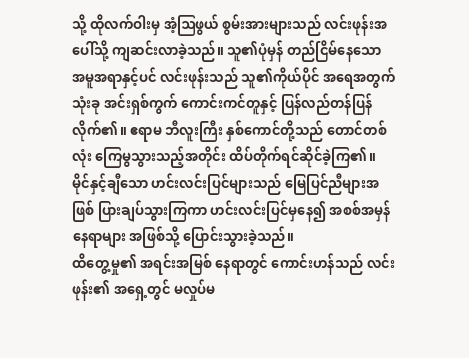သို့ ထိုလက်ဝါးမှ အံ့ဩဖွယ် စွမ်းအားများသည် လင်းဖုန်းအပေါ်သို့ ကျဆင်းလာခဲ့သည်။ သူ၏ပုံမှန် တည်ငြိမ်နေသော အမူအရာနှင့်ပင် လင်းဖုန်းသည် သူ၏ကိုယ်ပိုင် အရေအတွက်သုံးခု အင်းရှစ်ကွက် ကောင်းကင်တူနှင့် ပြန်လည်တန်ပြန်လိုက်၏။ ဧရာမ ဘီလူးကြီး နှစ်ကောင်တို့သည် တောင်တစ်လုံး ကြေမွသွားသည့်အတိုင်း ထိပ်တိုက်ရင်ဆိုင်ခဲ့ကြ၏။
မိုင်နှင့်ချီသော ဟင်းလင်းပြင်များသည် မြေပြင်ညီများအဖြစ် ပြားချပ်သွားကြကာ ဟင်းလင်းပြင်မှနေ၍ အစစ်အမှန် နေရာများ အဖြစ်သို့ ပြောင်းသွားခဲ့သည်။
ထိတွေ့မှု၏ အရင်းအမြစ် နေရာတွင် ကောင်းဟန်သည် လင်းဖုန်း၏ အရှေ့တွင် မလှုပ်မ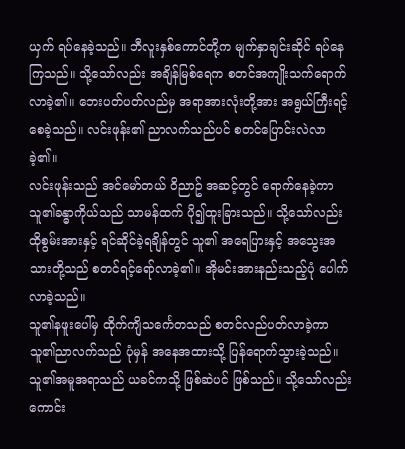ယှက် ရပ်နေခဲ့သည်။ ဘီလူးနှစ်ကောင်တို့က မျက်နှာချင်းဆိုင် ရပ်နေကြသည်။ သို့သော်လည်း အချိန်မြစ်ရေက စတင်အကျိုးသက်ရောက်လာခဲ့၏။ ဘေးပတ်ပတ်လည်မှ အရာအားလုံးတို့အား အရွယ်ကြီးရင့်စေခဲ့သည်။ လင်းဖုန်း၏ ညာလက်သည်ပင် စတင်ပြောင်းလဲလာခဲ့၏။
လင်းဖုန်းသည် အင်မော်တယ် ဝိညာဥ် အဆင့်တွင် ရောက်နေခဲ့ကာ သူ၏ခန္ဓာကိုယ်သည် သာမန်ထက် ပို၍ထူးခြားသည်။ သို့သော်လည်း ထိုစွမ်းအားနှင့် ရင်ဆိုင်ခဲ့ရချိန်တွင် သူ၏ အရေပြားနှင့် အသွေးအသားတို့သည် စတင်ရင့်ရော်လာခဲ့၏။ အိုမင်းအားနည်းသည့်ပုံ ပေါက်လာခဲ့သည်။
သူ၏နဖူးပေါ်မှ ထိုက်ကျိသင်္ကေတသည် စတင်လည်ပတ်လာခဲ့ကာ သူ၏ညာလက်သည် ပုံမှန် အနေအထားသို့ ပြန်ရောက်သွားခဲ့သည်။
သူ၏အမူအရာသည် ယခင်ကသို့ ဖြစ်ဆဲပင် ဖြစ်သည်။ သို့သော်လည်း ကောင်း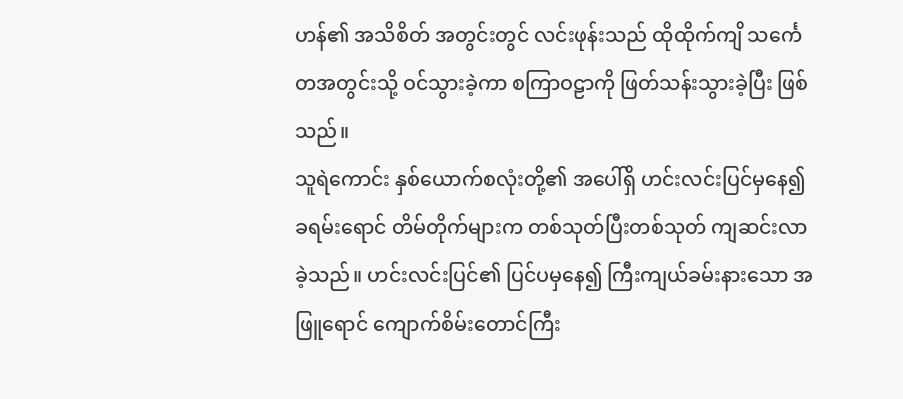ဟန်၏ အသိစိတ် အတွင်းတွင် လင်းဖုန်းသည် ထိုထိုက်ကျိ သင်္ကေတအတွင်းသို့ ဝင်သွားခဲ့ကာ စကြာဝဠာကို ဖြတ်သန်းသွားခဲ့ပြီး ဖြစ်သည်။
သူရဲကောင်း နှစ်ယောက်စလုံးတို့၏ အပေါ်ရှိ ဟင်းလင်းပြင်မှနေ၍ ခရမ်းရောင် တိမ်တိုက်များက တစ်သုတ်ပြီးတစ်သုတ် ကျဆင်းလာခဲ့သည်။ ဟင်းလင်းပြင်၏ ပြင်ပမှနေ၍ ကြီးကျယ်ခမ်းနားသော အဖြူရောင် ကျောက်စိမ်းတောင်ကြီး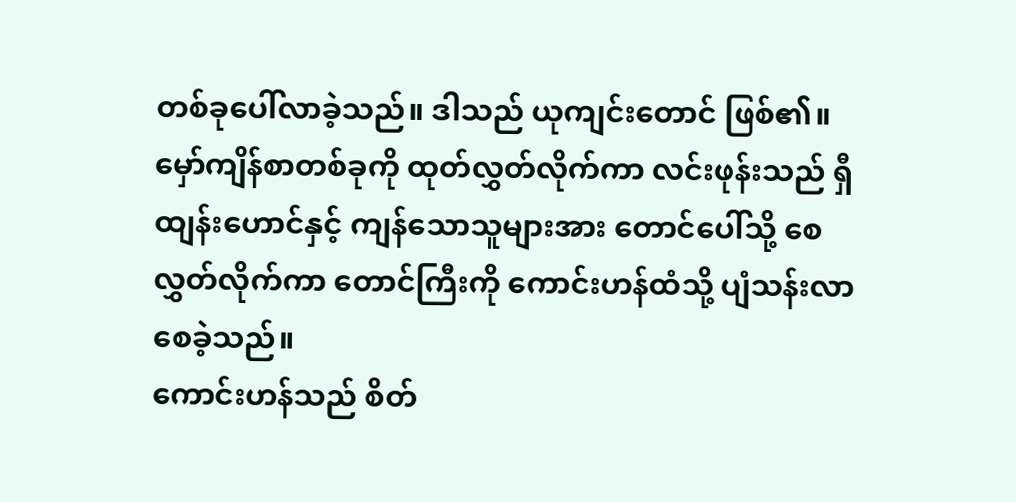တစ်ခုပေါ်လာခဲ့သည်။ ဒါသည် ယုကျင်းတောင် ဖြစ်၏။
မှော်ကျိန်စာတစ်ခုကို ထုတ်လွှတ်လိုက်ကာ လင်းဖုန်းသည် ရှီထျန်းဟောင်နှင့် ကျန်သောသူများအား တောင်ပေါ်သို့ စေလွှတ်လိုက်ကာ တောင်ကြီးကို ကောင်းဟန်ထံသို့ ပျံသန်းလာစေခဲ့သည်။
ကောင်းဟန်သည် စိတ်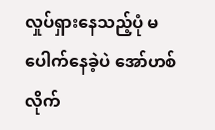လှုပ်ရှားနေသည့်ပုံ မပေါက်နေခဲ့ပဲ အော်ဟစ်လိုက်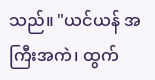သည်။ "ယင်ယန် အကြီးအကဲ၊ ထွက်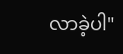လာခဲ့ပါ"